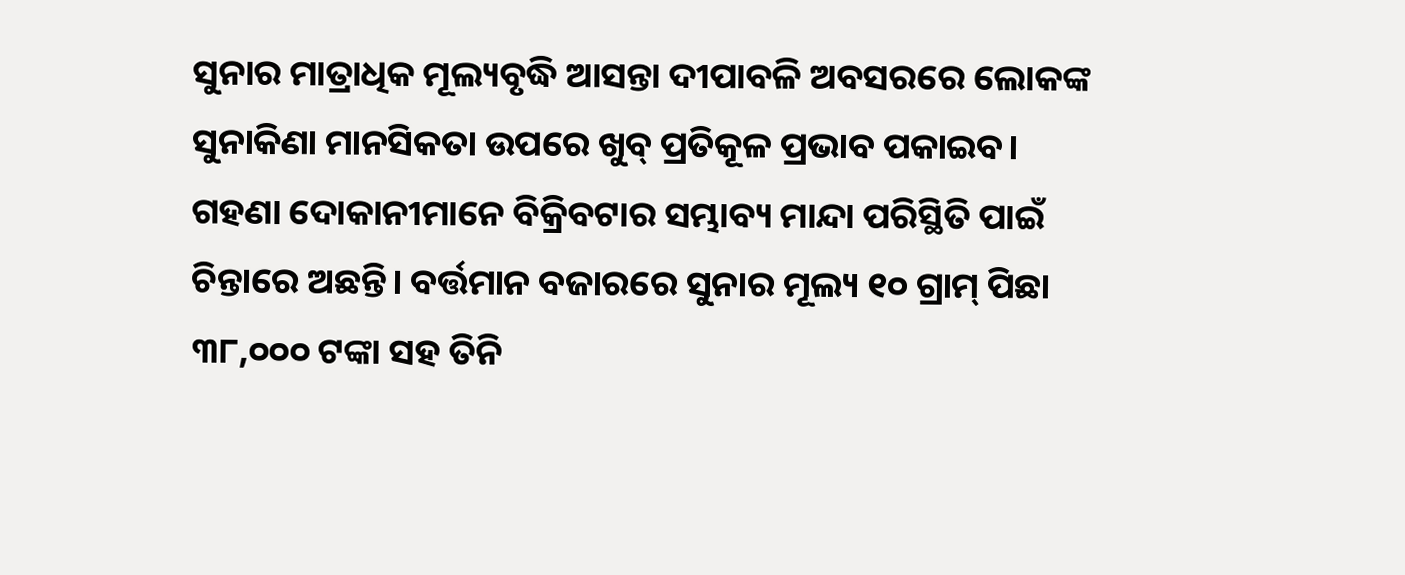ସୁନାର ମାତ୍ରାଧିକ ମୂଲ୍ୟବୃଦ୍ଧି ଆସନ୍ତା ଦୀପାବଳି ଅବସରରେ ଲୋକଙ୍କ ସୁନାକିଣା ମାନସିକତା ଉପରେ ଖୁବ୍ ପ୍ରତିକୂଳ ପ୍ରଭାବ ପକାଇବ। ଗହଣା ଦୋକାନୀମାନେ ବିକ୍ରିବଟାର ସମ୍ଭାବ୍ୟ ମାନ୍ଦା ପରିସ୍ଥିତି ପାଇଁ ଚିନ୍ତାରେ ଅଛନ୍ତି। ବର୍ତ୍ତମାନ ବଜାରରେ ସୁନାର ମୂଲ୍ୟ ୧୦ ଗ୍ରାମ୍ ପିଛା ୩୮,୦୦୦ ଟଙ୍କା ସହ ତିନି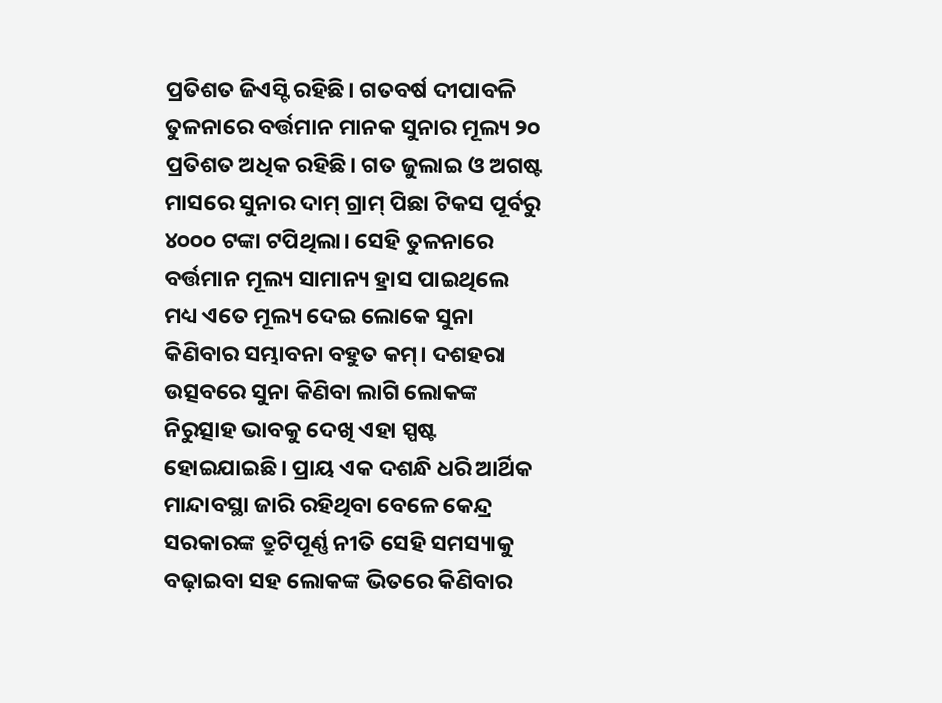ପ୍ରତିଶତ ଜିଏସ୍ଟି ରହିଛି। ଗତବର୍ଷ ଦୀପାବଳି ତୁଳନାରେ ବର୍ତ୍ତମାନ ମାନକ ସୁନାର ମୂଲ୍ୟ ୨୦ ପ୍ରତିଶତ ଅଧିକ ରହିଛି। ଗତ ଜୁଲାଇ ଓ ଅଗଷ୍ଟ ମାସରେ ସୁନାର ଦାମ୍ ଗ୍ରାମ୍ ପିଛା ଟିକସ ପୂର୍ବରୁ ୪୦୦୦ ଟଙ୍କା ଟପିଥିଲା। ସେହି ତୁଳନାରେ ବର୍ତ୍ତମାନ ମୂଲ୍ୟ ସାମାନ୍ୟ ହ୍ରାସ ପାଇଥିଲେ ମଧ୍ୟ ଏତେ ମୂଲ୍ୟ ଦେଇ ଲୋକେ ସୁନା କିଣିବାର ସମ୍ଭାବନା ବହୁତ କମ୍। ଦଶହରା ଉତ୍ସବରେ ସୁନା କିଣିବା ଲାଗି ଲୋକଙ୍କ ନିରୁତ୍ସାହ ଭାବକୁ ଦେଖି ଏହା ସ୍ପଷ୍ଟ ହୋଇଯାଇଛି। ପ୍ରାୟ ଏକ ଦଶନ୍ଧି ଧରି ଆର୍ଥିକ ମାନ୍ଦାବସ୍ଥା ଜାରି ରହିଥିବା ବେଳେ କେନ୍ଦ୍ର ସରକାରଙ୍କ ତ୍ରୁଟିପୂର୍ଣ୍ଣ ନୀତି ସେହି ସମସ୍ୟାକୁ ବଢ଼ାଇବା ସହ ଲୋକଙ୍କ ଭିତରେ କିଣିବାର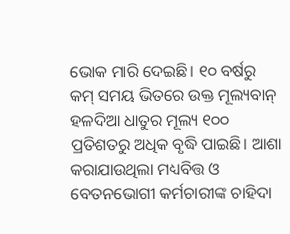ଭୋକ ମାରି ଦେଇଛି। ୧୦ ବର୍ଷରୁ କମ୍ ସମୟ ଭିତରେ ଉକ୍ତ ମୂଲ୍ୟବାନ୍ ହଳଦିଆ ଧାତୁର ମୂଲ୍ୟ ୧୦୦ ପ୍ରତିଶତରୁ ଅଧିକ ବୃଦ୍ଧି ପାଇଛି। ଆଶା କରାଯାଉଥିଲା ମଧ୍ୟବିତ୍ତ ଓ ବେତନଭୋଗୀ କର୍ମଚାରୀଙ୍କ ଚାହିଦା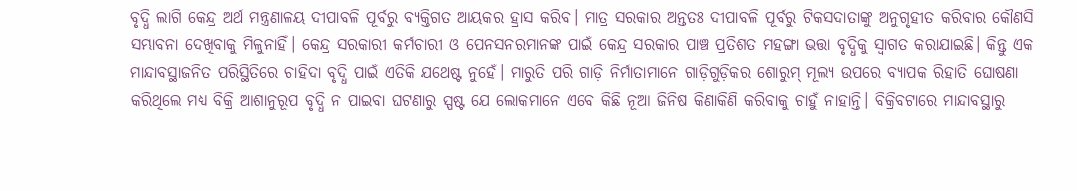ବୃଦ୍ଧି ଲାଗି କେନ୍ଦ୍ର ଅର୍ଥ ମନ୍ତ୍ରଣାଳୟ ଦୀପାବଳି ପୂର୍ବରୁ ବ୍ୟକ୍ତିଗତ ଆୟକର ହ୍ରାସ କରିବ। ମାତ୍ର ସରକାର ଅନ୍ତତଃ ଦୀପାବଳି ପୂର୍ବରୁ ଟିକସଦାତାଙ୍କୁ ଅନୁଗୃହୀତ କରିବାର କୌଣସି ସମ୍ଭାବନା ଦେଖିବାକୁ ମିଳୁନାହିଁ। କେନ୍ଦ୍ର ସରକାରୀ କର୍ମଚାରୀ ଓ ପେନସନରମାନଙ୍କ ପାଇଁ କେନ୍ଦ୍ର ସରକାର ପାଞ୍ଚ ପ୍ରତିଶତ ମହଙ୍ଗା ଭତ୍ତା ବୃଦ୍ଧିକୁ ସ୍ବାଗତ କରାଯାଇଛି। କିନ୍ତୁ ଏକ ମାନ୍ଦାବସ୍ଥାଜନିତ ପରିସ୍ଥିତିରେ ଚାହିଦା ବୃଦ୍ଧି ପାଇଁ ଏତିକି ଯଥେଷ୍ଟ ନୁହେଁ। ମାରୁତି ପରି ଗାଡ଼ି ନିର୍ମାତାମାନେ ଗାଡ଼ିଗୁଡ଼ିକର ଶୋରୁମ୍ ମୂଲ୍ୟ ଉପରେ ବ୍ୟାପକ ରିହାତି ଘୋଷଣା କରିଥିଲେ ମଧ୍ୟ ବିକ୍ରି ଆଶାନୁରୂପ ବୃଦ୍ଧି ନ ପାଇବା ଘଟଣାରୁ ସ୍ପଷ୍ଟ ଯେ ଲୋକମାନେ ଏବେ କିଛି ନୂଆ ଜିନିଷ କିଣାକିଣି କରିବାକୁ ଚାହୁଁ ନାହାନ୍ତି। ବିକ୍ରିବଟାରେ ମାନ୍ଦାବସ୍ଥାରୁ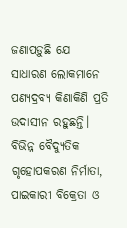ଜଣାପଡ଼ୁଛି ଯେ ସାଧାରଣ ଲୋକମାନେ ପଣ୍ୟଦ୍ରବ୍ୟ କିଣାକିଣି ପ୍ରତି ଉଦାସୀନ ରହୁଛନ୍ତି। ବିଭିନ୍ନ ବୈଦ୍ୟୁତିକ ଗୃହୋପକରଣ ନିର୍ମାତା, ପାଇକାରୀ ବିକ୍ରେତା ଓ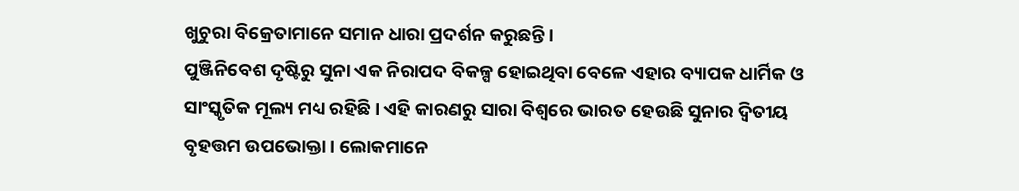ଖୁଚୁରା ବିକ୍ରେତାମାନେ ସମାନ ଧାରା ପ୍ରଦର୍ଶନ କରୁଛନ୍ତି।
ପୁଞ୍ଜିନିବେଶ ଦୃଷ୍ଟିରୁ ସୁନା ଏକ ନିରାପଦ ବିକଳ୍ପ ହୋଇଥିବା ବେଳେ ଏହାର ବ୍ୟାପକ ଧାର୍ମିକ ଓ ସାଂସ୍କୃତିକ ମୂଲ୍ୟ ମଧ୍ୟ ରହିଛି। ଏହି କାରଣରୁ ସାରା ବିଶ୍ୱରେ ଭାରତ ହେଉଛି ସୁନାର ଦ୍ୱିତୀୟ ବୃହତ୍ତମ ଉପଭୋକ୍ତା। ଲୋକମାନେ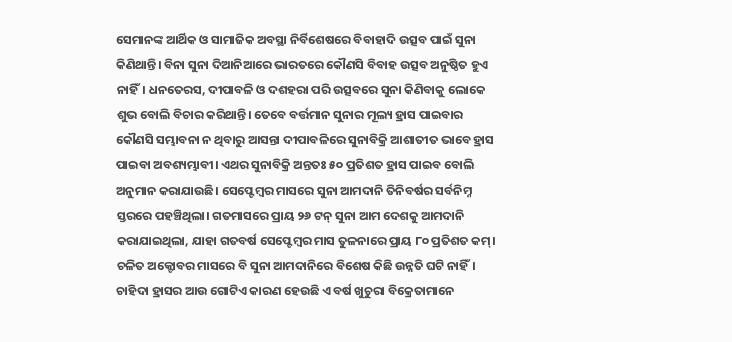ସେମାନଙ୍କ ଆର୍ଥିକ ଓ ସାମାଜିକ ଅବସ୍ଥା ନିର୍ବିଶେଷରେ ବିବାହାଦି ଉତ୍ସବ ପାଇଁ ସୁନା କିଣିଥାନ୍ତି। ବିନା ସୁନା ଦିଆନିଆରେ ଭାରତରେ କୌଣସି ବିବାହ ଉତ୍ସବ ଅନୁଷ୍ଠିତ ହୁଏ ନାହିଁ। ଧନତେରସ, ଦୀପାବଳି ଓ ଦଶହରା ପରି ଉତ୍ସବରେ ସୁନା କିଣିବାକୁ ଲୋକେ ଶୁଭ ବୋଲି ବିଚାର କରିଥାନ୍ତି। ତେବେ ବର୍ତ୍ତମାନ ସୁନାର ମୂଲ୍ୟ ହ୍ରାସ ପାଇବାର କୌଣସି ସମ୍ଭାବନା ନ ଥିବାରୁ ଆସନ୍ତା ଦୀପାବଳିରେ ସୁନାବିକ୍ରି ଆଶାତୀତ ଭାବେ ହ୍ରାସ ପାଇବା ଅବଶ୍ୟମ୍ଭାବୀ। ଏଥର ସୁନାବିକ୍ରି ଅନ୍ତତଃ ୫୦ ପ୍ରତିଶତ ହ୍ରାସ ପାଇବ ବୋଲି ଅନୁମାନ କରାଯାଉଛି। ସେପ୍ଟେମ୍ବର ମାସରେ ସୁନା ଆମଦାନି ତିନିବର୍ଷର ସର୍ବନିମ୍ନ ସ୍ତରରେ ପହଞ୍ଚିଥିଲା। ଗତମାସରେ ପ୍ରାୟ ୨୬ ଟନ୍ ସୁନା ଆମ ଦେଶକୁ ଆମଦାନି କରାଯାଇଥିଲା, ଯାହା ଗତବର୍ଷ ସେପ୍ଟେମ୍ବର ମାସ ତୁଳନାରେ ପ୍ରାୟ ୮୦ ପ୍ରତିଶତ କମ୍। ଚଳିତ ଅକ୍ଟୋବର ମାସରେ ବି ସୁନା ଆମଦାନିରେ ବିଶେଷ କିଛି ଉନ୍ନତି ଘଟି ନାହିଁ। ଚାହିଦା ହ୍ରାସର ଆଉ ଗୋଟିଏ କାରଣ ହେଉଛି ଏ ବର୍ଷ ଖୁଚୁରା ବିକ୍ରେତାମାନେ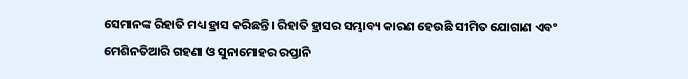ସେମାନଙ୍କ ରିହାତି ମଧ୍ୟ ହ୍ରାସ କରିଛନ୍ତି। ରିହାତି ହ୍ରାସର ସମ୍ଭାବ୍ୟ କାରଣ ହେଉଛି ସୀମିତ ଯୋଗାଣ ଏବଂ ମେଶିନତିଆରି ଗହଣା ଓ ସୁନାମୋହର ରପ୍ତାନି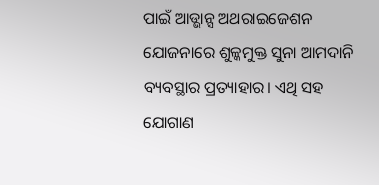ପାଇଁ ଆଡ୍ଭାନ୍ସ ଅଥରାଇଜେଶନ ଯୋଜନାରେ ଶୁଳ୍କମୁକ୍ତ ସୁନା ଆମଦାନି ବ୍ୟବସ୍ଥାର ପ୍ରତ୍ୟାହାର। ଏଥି ସହ ଯୋଗାଣ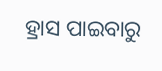ହ୍ରାସ ପାଇବାରୁ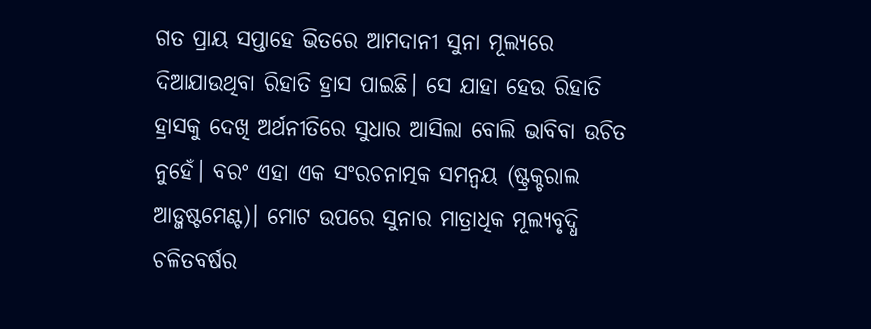ଗତ ପ୍ରାୟ ସପ୍ତାହେ ଭିତରେ ଆମଦାନୀ ସୁନା ମୂଲ୍ୟରେ ଦିଆଯାଉଥିବା ରିହାତି ହ୍ରାସ ପାଇଛି। ସେ ଯାହା ହେଉ ରିହାତି ହ୍ରାସକୁ ଦେଖି ଅର୍ଥନୀତିରେ ସୁଧାର ଆସିଲା ବୋଲି ଭାବିବା ଉଚିତ ନୁହେଁ। ବରଂ ଏହା ଏକ ସଂରଚନାତ୍ମକ ସମନ୍ବୟ (ଷ୍ଟ୍ରକ୍ଚରାଲ ଆଡ୍ଜଷ୍ଟମେଣ୍ଟ)। ମୋଟ ଉପରେ ସୁନାର ମାତ୍ରାଧିକ ମୂଲ୍ୟବୃଦ୍ଧି ଚଳିତବର୍ଷର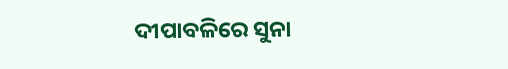ଦୀପାବଳିରେ ସୁନା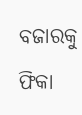ବଜାରକୁ ଫିକା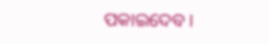ପକାଇଦେବ।